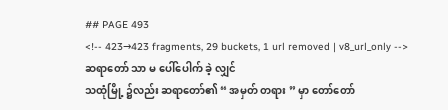## PAGE 493
<!-- 423→423 fragments, 29 buckets, 1 url removed | v8_url_only -->
ဆရာတော် သာ မ ပေါ်ပေါက် ခဲ့ လျှင်
သထုံမြို့ ၌လည်း ဆရာတော်၏ “ အမှတ် တရား ” မှာ တော်တော်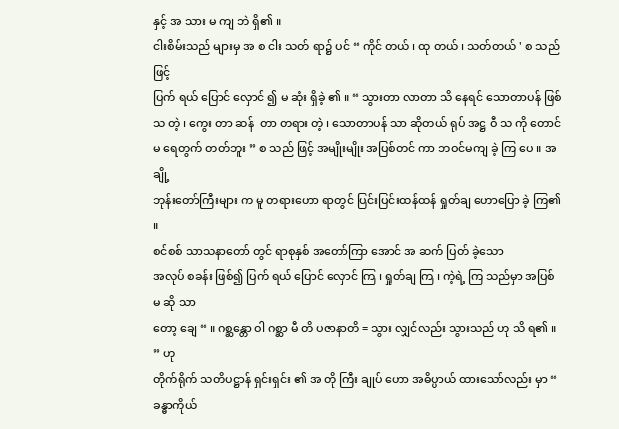နှင့် အ သား မ ကျ ဘဲ ရှိ၏ ။
ငါးစိမ်းသည် များမှ အ စ ငါး သတ် ရာ၌ ပင် “ ကိုင် တယ် ၊ ထု တယ် ၊ သတ်တယ် ' စ သည် ဖြင့်
ပြက် ရယ် ပြောင် လှောင် ၍ မ ဆုံး ရှိခဲ့ ၏ ။ “ သွားတာ လာတာ သိ နေရင် သောတာပန် ဖြစ်
သ တဲ့ ၊ ကွေး တာ ဆန်  တာ တရား တဲ့ ၊ သောတာပန် သာ ဆိုတယ် ရုပ် အဋ္ဌ ဝီ သ ကို တောင်
မ ရေတွက် တတ်ဘူး ” စ သည် ဖြင့် အမျိုးမျိုး အပြစ်တင် ကာ ဘဝင်မကျ ခဲ့ ကြ ပေ ။ အချို့
ဘုန်းတော်ကြီးများ က မူ တရားဟော ရာတွင် ပြင်းပြင်းထန်ထန် ရှုတ်ချ ဟောပြော ခဲ့ ကြ၏ ။
စင်စစ် သာသနာတော် တွင် ရာစုနှစ် အတော်ကြာ အောင် အ ဆက် ပြတ် ခဲ့သော
အလုပ် စခန်း ဖြစ်၍ ပြက် ရယ် ပြောင် လှောင် ကြ ၊ ရှုတ်ချ ကြ ၊ ကဲ့ရဲ့ ကြ သည်မှာ အပြစ် မ ဆို သာ
တော့ ချေ “ ။ ဂစ္ဆန္တော ဝါ ဂစ္ဆာ မီ တိ ပဇာနာတိ = သွား လျှင်လည်း သွားသည် ဟု သိ ရ၏ ။ ” ဟု
တိုက်ရိုက် သတိပဋ္ဌာန် ရှင်းရှင်း ၏ အ တို ကြီး ချုပ် ဟော အဓိပ္ပာယ် ထားသော်လည်း မှာ “ ခန္ဓာကိုယ်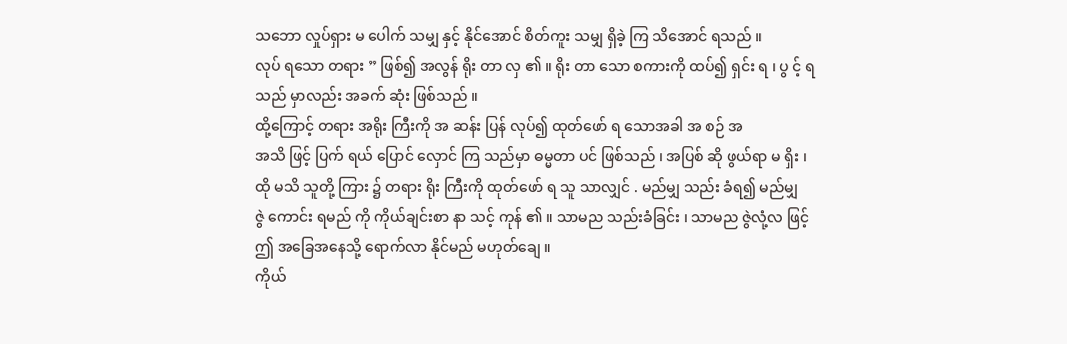သဘော လှုပ်ရှား မ ပေါက် သမျှ နှင့် နိုင်အောင် စိတ်ကူး သမျှ ရှိခဲ့ ကြ သိအောင် ရသည် ။
လုပ် ရသော တရား ” ဖြစ်၍ အလွန် ရိုး တာ လှ ၏ ။ ရိုး တာ သော စကားကို ထပ်၍ ရှင်း ရ ၊ ပွ င့် ရ
သည် မှာလည်း အခက် ဆုံး ဖြစ်သည် ။
ထို့ကြောင့် တရား အရိုး ကြီးကို အ ဆန်း ပြန် လုပ်၍ ထုတ်ဖော် ရ သောအခါ အ စဉ် အ
အသိ ဖြင့် ပြက် ရယ် ပြောင် လှောင် ကြ သည်မှာ ဓမ္မတာ ပင် ဖြစ်သည် ၊ အပြစ် ဆို ဖွယ်ရာ မ ရှိး ၊
ထို မသိ သူတို့ ကြား ၌ တရား ရိုး ကြီးကို ထုတ်ဖော် ရ သူ သာလျှင် . မည်မျှ သည်း ခံရ၍ မည်မျှ
ဇွဲ ကောင်း ရမည် ကို ကိုယ်ချင်းစာ နာ သင့် ကုန် ၏ ။ သာမည သည်းခံခြင်း ၊ သာမည ဇွဲလုံ့လ ဖြင့်
ဤ အခြေအနေသို့ ရောက်လာ နိုင်မည် မဟုတ်ချေ ။
ကိုယ်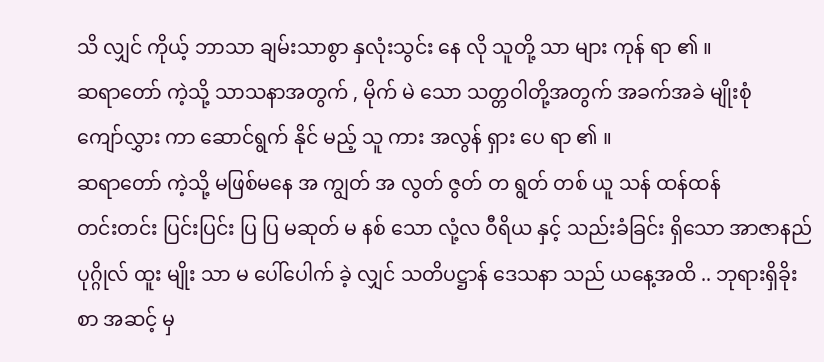သိ လျှင် ကိုယ့် ဘာသာ ချမ်းသာစွာ နှလုံးသွင်း နေ လို သူတို့ သာ များ ကုန် ရာ ၏ ။
ဆရာတော် ကဲ့သို့ သာသနာအတွက် , မိုက် မဲ သော သတ္တဝါတို့အတွက် အခက်အခဲ မျိုးစုံ
ကျော်လွှား ကာ ဆောင်ရွက် နိုင် မည့် သူ ကား အလွန် ရှား ပေ ရာ ၏ ။
ဆရာတော် ကဲ့သို့ မဖြစ်မနေ အ ကျွတ် အ လွတ် ဇွတ် တ ရွတ် တစ် ယူ သန် ထန်ထန်
တင်းတင်း ပြင်းပြင်း ပြ ပြ မဆုတ် မ နစ် သော လုံ့လ ဝီရိယ နှင့် သည်းခံခြင်း ရှိသော အာဇာနည်
ပုဂ္ဂိုလ် ထူး မျိုး သာ မ ပေါ်ပေါက် ခဲ့ လျှင် သတိပဋ္ဌာန် ဒေသနာ သည် ယနေ့အထိ .. ဘုရားရှိခိုး
စာ အဆင့် မှ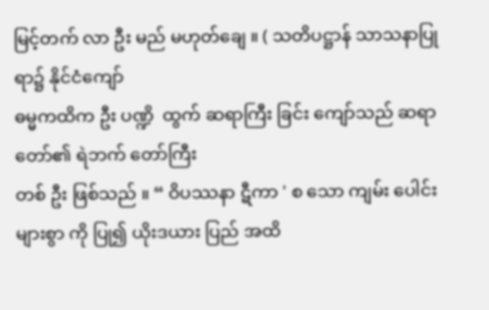မြင့်တက် လာ ဦး မည် မဟုတ်ချေ ။ ( သတိပဋ္ဌာန် သာသနာပြု ရာ၌ နိုင်ငံကျော်
ဓမ္မကထိက ဦး ပဏ္ဍိ  ထွက် ဆရာကြီး ခြင်း ကျော်သည် ဆရာတော်၏ ရဲဘက် တော်ကြီး
တစ် ဦး ဖြစ်သည် ။ “ ဝိပဿနာ ဋီကာ ' စ သော ကျမ်း ပေါင်းများစွာ ကို ပြု၍ ယိုးဒယား ပြည် အထိ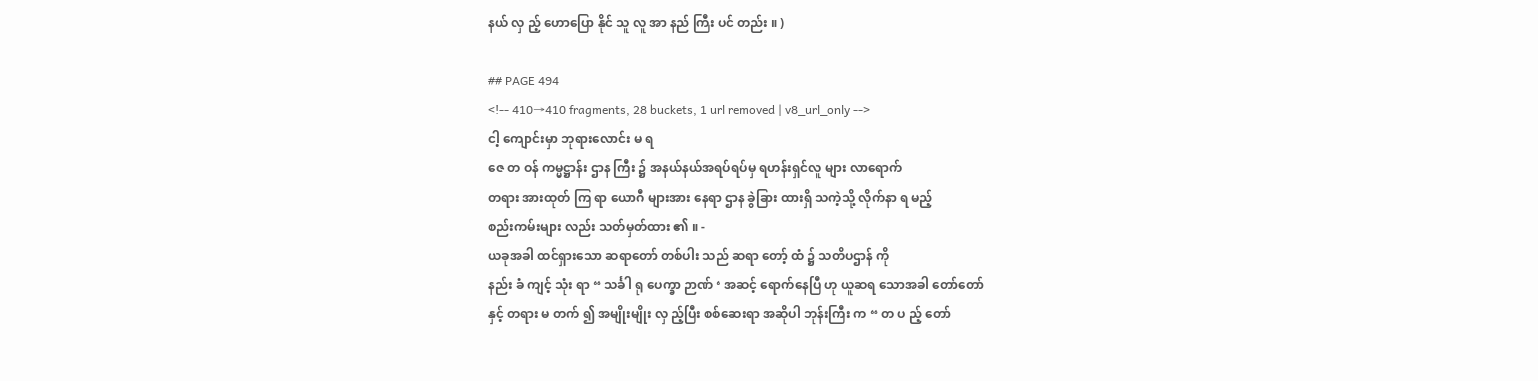နယ် လှ ည့် ဟောပြော နိုင် သူ လူ အာ နည် ကြီး ပင် တည်း ။ )

## PAGE 494
<!-- 410→410 fragments, 28 buckets, 1 url removed | v8_url_only -->
ငါ့ ကျောင်းမှာ ဘုရားလောင်း မ ရ
ဇေ တ ဝန် ကမ္မဋ္ဌာန်း ဌာန ကြီး ၌ အနယ်နယ်အရပ်ရပ်မှ ရဟန်းရှင်လူ များ လာရောက်
တရား အားထုတ် ကြ ရာ ယောဂီ များအား နေရာ ဌာန ခွဲခြား ထားရှိ သကဲ့သို့ လိုက်နာ ရ မည့်
စည်းကမ်းများ လည်း သတ်မှတ်ထား ၏ ။ -
ယခုအခါ ထင်ရှားသော ဆရာတော် တစ်ပါး သည် ဆရာ တော့် ထံ ၌ သတိပဌာန် ကို
နည်း ခံ ကျင့် သုံး ရာ “ သင်္ခါ ရု ပေက္ခာ ဉာဏ် ‘ အဆင့် ရောက်နေပြီ ဟု ယူဆရ သောအခါ တော်တော်
နှင့် တရား မ တက် ၍ အမျိုးမျိုး လှ ည့်ပြီး စစ်ဆေးရာ အဆိုပါ ဘုန်းကြီး က “ တ ပ ည့် တော်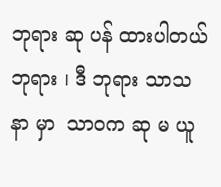ဘုရား ဆု ပန် ထားပါတယ် ဘုရား ၊ ဒီ ဘုရား သာသနာ မှာ  သာဝက ဆု မ ယူ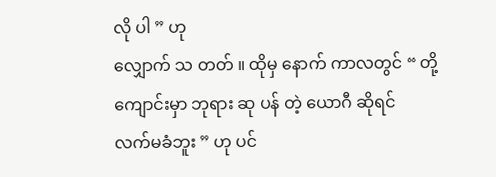လို ပါ ” ဟု
လျှောက် သ တတ် ။ ထိုမှ နောက် ကာလတွင် “ တို့ ကျောင်းမှာ ဘုရား ဆု ပန် တဲ့ ယောဂီ ဆိုရင်
လက်မခံဘူး ” ဟု ပင်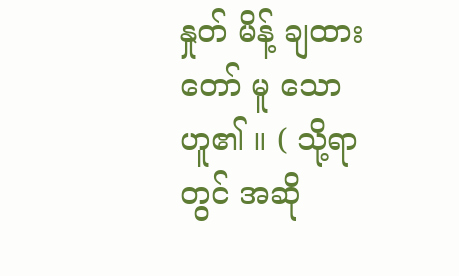နှုတ် မိန့် ချထား တော် မူ သော ဟူ၏ ။ ( သို့ရာတွင် အဆို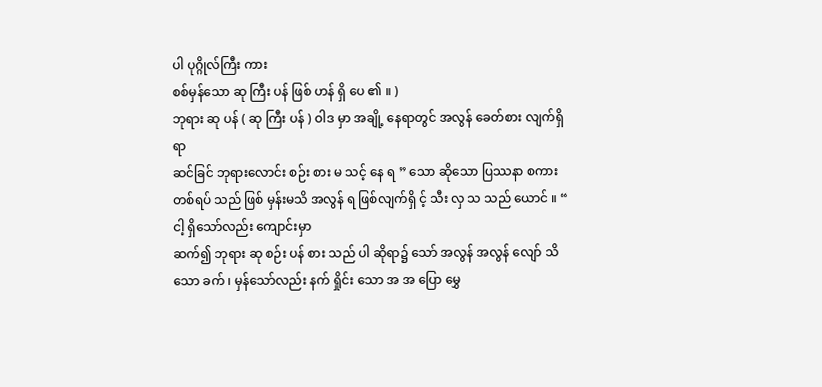ပါ ပုဂ္ဂိုလ်ကြီး ကား
စစ်မှန်သော ဆု ကြီး ပန် ဖြစ် ဟန် ရှိ ပေ ၏ ။ )
ဘုရား ဆု ပန် ( ဆု ကြီး ပန် ) ဝါဒ မှာ အချို့ နေရာတွင် အလွန် ခေတ်စား လျက်ရှိ ရာ
ဆင်ခြင် ဘုရားလောင်း စဉ်း စား မ သင့် နေ ရ ” သော ဆိုသော ပြဿနာ စကား တစ်ရပ် သည် ဖြစ် မှန်းမသိ အလွန် ရ ဖြစ်လျက်ရှိ င့် သီး လှ သ သည် ယောင် ။ “ ငါ့ ရှိသော်လည်း ကျောင်းမှာ
ဆက်၍ ဘုရား ဆု စဉ်း ပန် စား သည် ပါ ဆိုရာ၌ သော် အလွန် အလွန် လျော် သိ သော ခက် ၊ မှန်သော်လည်း နက် ရှိုင်း သော အ အ ပြော မွှေ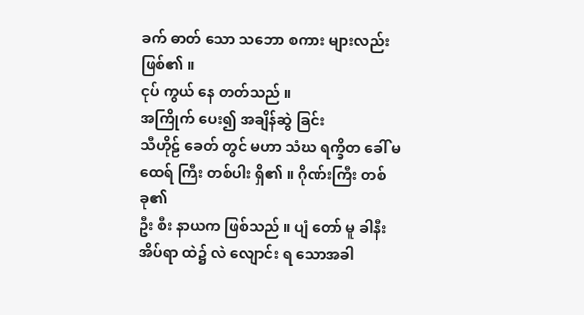ခက် ဓာတ် သော သဘော စကား များလည်း ဖြစ်၏ ။
ငုပ် ကွယ် နေ တတ်သည် ။
အကြိုက် ပေး၍ အချိန်ဆွဲ ခြင်း
သီဟိုဠ် ခေတ် တွင် မဟာ သံဃ ရက္ခိတ ခေါ် မထေရ် ကြီး တစ်ပါး ရှိ၏ ။ ဂိုဏ်းကြီး တစ်ခု၏
ဦး စီး နာယက ဖြစ်သည် ။ ပျံ တော် မူ ခါနီး အိပ်ရာ ထဲ၌ လဲ လျောင်း ရ သောအခါ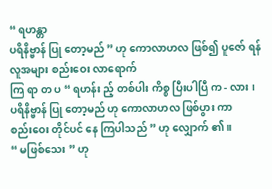“ ရဟန္တာ
ပရိနိဗ္ဗာန် ပြု တော့မည် ” ဟု ကောလာဟလ ဖြစ်၍ ပူဇော် ရန် လူအများ စည်းဝေး လာရောက်
ကြ ရာ တ ပ “ ရဟန်း ည့် တစ်ပါး ကိစ္စ ပြီးပါပြီ က - လား ၊ ပရိနိဗ္ဗာန် ပြု တော့မည် ဟု ကောလာဟလ ဖြစ်ပွား ကာ
စည်းဝေး တိုင်ပင် နေ ကြပါသည် ” ဟု လျှောက် ၏ ။
“ မဖြစ်သေး ” ဟု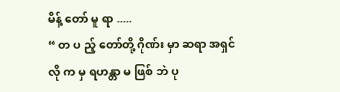မိန့် တော် မူ ရာ .....
“ တ ပ ည့် တော်တို့ ဂိုဏ်း မှာ ဆရာ အရှင် လို က မှ ရဟန္တာ မ ဖြစ် ဘဲ ပု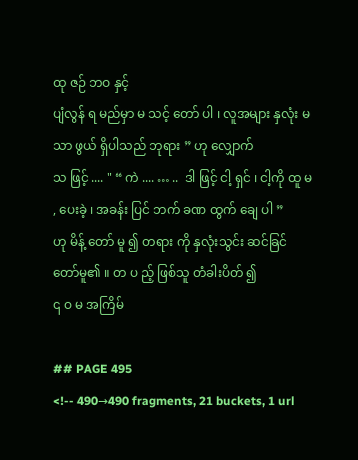ထု ဇဉ် ဘဝ နှင့်
ပျံလွန် ရ မည်မှာ မ သင့် တော် ပါ ၊ လူအများ နှလုံး မ သာ ဖွယ် ရှိပါသည် ဘုရား ” ဟု လျှောက်
သ ဖြင့် .... " “ ကဲ .... … ..  ဒါ ဖြင့် ငါ့ ရှင် ၊ ငါ့ကို ထူ မ , ပေးခဲ့ ၊ အခန်း ပြင် ဘက် ခဏ ထွက် ချေ ပါ ”
ဟု မိန့် တော် မူ ၍ တရား ကို နှလုံးသွင်း ဆင်ခြင် တော်မူ၏ ။ တ ပ ည့် ဖြစ်သူ တံခါးပိတ် ၍
၎ ဝ မ အကြိမ်

## PAGE 495
<!-- 490→490 fragments, 21 buckets, 1 url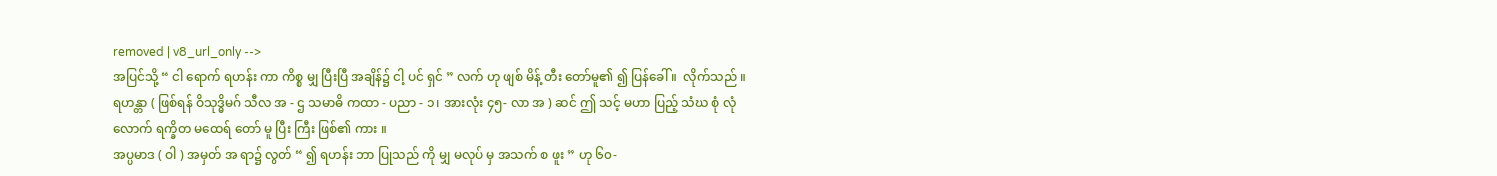removed | v8_url_only -->
အပြင်သို့ “ ငါ ရောက် ရဟန်း ကာ ကိစ္စ မျှ ပြီးပြီ အချိန်၌ ငါ့ ပင် ရှင် ” လက် ဟု ဖျစ် မိန့် တီး တော်မူ၏ ၍ ပြန်ခေါ် ။  လိုက်သည် ။
ရဟန္တာ ( ဖြစ်ရန် ဝိသုဒ္ဓိမဂ် သီလ အ - ဌ သမာဓိ ကထာ - ပညာ - ၁၊ အားလုံး ၄၅- လာ အ ) ဆင် ဤ သင့် မဟာ ပြည့် သံဃ စုံ လုံလောက် ရက္ခိတ မထေရ် တော် မူ ပြီး ကြီး ဖြစ်၏ ကား ။
အပ္ပမာဒ ( ဝါ ) အမှတ် အ ရာ၌ လွတ် “ ၍ ရဟန်း ဘာ ပြုသည် ကို မျှ မလုပ် မှ အသက် စ ဖူး ” ဟု ၆၀-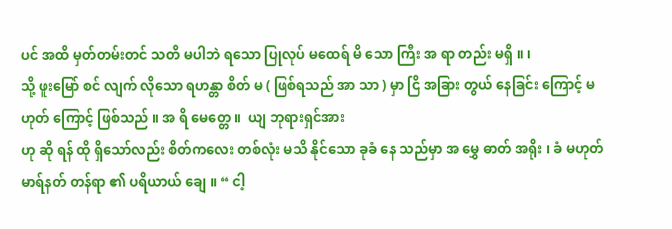ပင် အထိ မှတ်တမ်းတင် သတိ မပါဘဲ ရသော ပြုလုပ် မထေရ် မိ သော ကြီး အ ရာ တည်း မရှိ ။ ၊
သို့ ဖူးမြော် စင် လျက် လိုသော ရဟန္တာ စိတ် မ ( ဖြစ်ရသည် အာ သာ ) မှာ ငြိ အခြား တွယ် နေခြင်း ကြောင့် မဟုတ် ကြောင့် ဖြစ်သည် ။ အ ရိ မေတ္တေ ။  ယျ ဘုရားရှင်အား
ဟု ဆို ရန် ထို ရှိသော်လည်း စိတ်ကလေး တစ်လုံး မသိ နိုင်သော ခုခံ နေ သည်မှာ အ မွှေ ဓာတ် အရိုး ၊ ခံ မဟုတ် မာရ်နတ် တန်ရာ ၏ ပရိယာယ် ချေ ။ “ ငါ့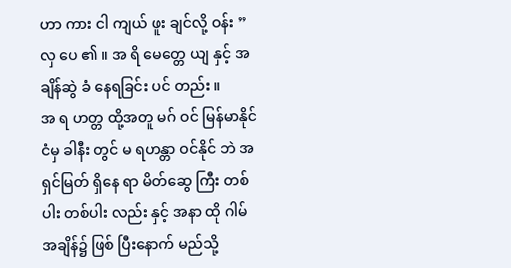ဟာ ကား ငါ ကျယ် ဖူး ချင်လို့ ဝန်း ”
လှ ပေ ၏ ။ အ ရိ မေတ္တေ ယျ နှင့် အချိန်ဆွဲ ခံ နေရခြင်း ပင် တည်း ။
အ ရ ဟတ္တ ထို့အတူ မဂ် ဝင် မြန်မာနိုင်ငံမှ ခါနီး တွင် မ ရဟန္တာ ဝင်နိုင် ဘဲ အရှင်မြတ် ရှိနေ ရာ မိတ်ဆွေ ကြီး တစ်ပါး တစ်ပါး လည်း နှင့် အနာ ထို ဂါမ် အချိန်၌ ဖြစ် ပြီးနောက် မည်သို့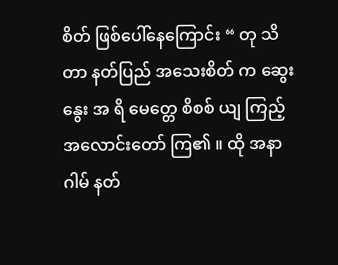စိတ် ဖြစ်ပေါ်နေကြောင်း “ တု သိ တာ နတ်ပြည် အသေးစိတ် က ဆွေးနွေး အ ရိ မေတ္တေ စိစစ် ယျ ကြည့် အလောင်းတော် ကြ၏ ။ ထို အနာ ဂါမ် နတ်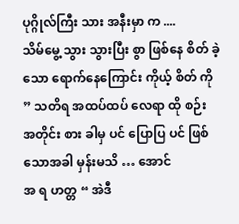ပုဂ္ဂိုလ်ကြီး သား အနီးမှာ က ....
သိမ်မွေ့ သွား သွားပြီး စွာ ဖြစ်နေ စိတ် ခဲ့သော ရောက်နေကြောင်း ကိုယ့် စိတ် ကို ” သတိရ အထပ်ထပ် လေရာ ထို စဉ်း အတိုင်း စား ခါမှ ပင် ပြောပြ ပင် ဖြစ် သောအခါ မှန်းမသိ … အောင်
အ ရ ဟတ္တ “ အဲဒီ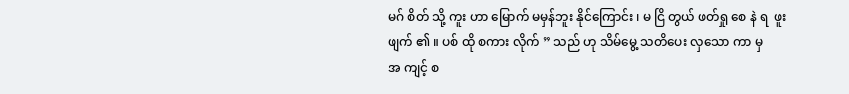မဂ် စိတ် သို့ ကူး ဟာ မြောက် မမှန်ဘူး နိုင်ကြောင်း ၊ မ ငြိ တွယ် ဖတ်ရှု စေ နဲ ရ  ဖူး ဖျက် ၏ ။ ပစ် ထို စကား လိုက် ” သည် ဟု သိမ်မွေ့ သတိပေး လှသော ကာ မှ
အ ကျင့် စ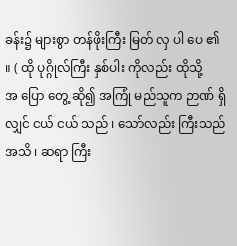ခန်း၌ များစွာ တန်ဖိုးကြီး မြတ် လှ ပါ ပေ ၏ ။ ( ထို ပုဂ္ဂိုလ်ကြီး နှစ်ပါး ကိုလည်း ထိုသို့
အ ပြော တွေ့ ဆို၍ အကြုံ မည်သူက ဉာဏ် ရှိလျှင် ငယ် ငယ် သည် ၊ သော်လည်း ကြီးသည် အသိ ၊ ဆရာ ကြီး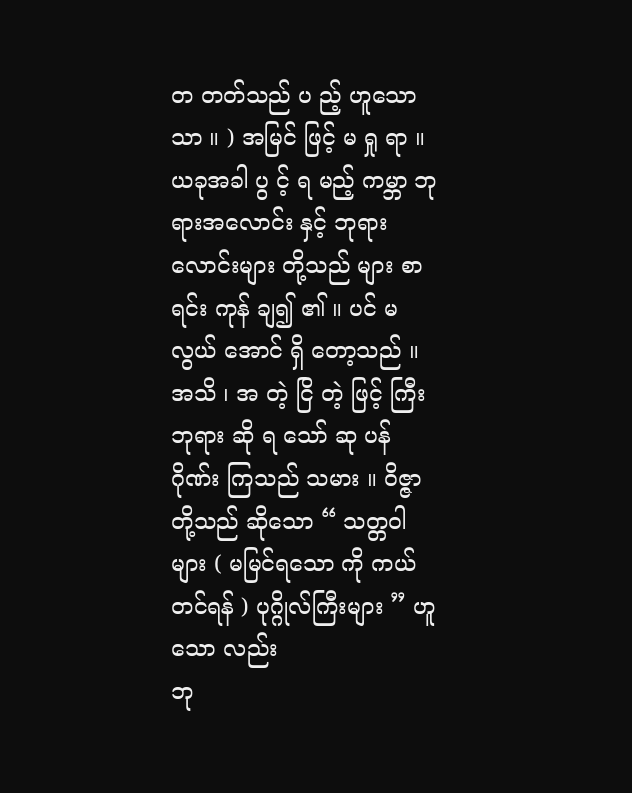တ တတ်သည် ပ ည့် ဟူသော သာ ။ ) အမြင် ဖြင့် မ ရှု ရာ ။
ယခုအခါ ပွ င့် ရ မည့် ကမ္ဘာ ဘုရားအလောင်း နှင့် ဘုရား လောင်းများ တို့သည် များ စာရင်း ကုန် ချ၍ ၏ ။ ပင် မလွယ် အောင် ရှိ တော့သည် ။
အသိ ၊ အ တဲ့ ငြိ တဲ့ ဖြင့် ကြီး ဘုရား ဆို ရ သော် ဆု ပန် ဂိုဏ်း ကြသည် သမား ။ ဝိဇ္ဇာ တို့သည် ဆိုသော “ သတ္တဝါများ ( မမြင်ရသော ကို ကယ်တင်ရန် ) ပုဂ္ဂိုလ်ကြီးများ ” ဟူသော လည်း
ဘု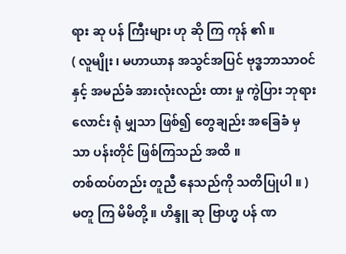ရား ဆု ပန် ကြီးများ ဟု ဆို ကြ ကုန် ၏ ။
( လူမျိုး ၊ မဟာယာန အသွင်အပြင် ဗုဒ္ဓဘာသာဝင် နှင့် အမည်ခံ အားလုံးလည်း ထား မှု ကွဲပြား ဘုရားလောင်း ရုံ မျှသာ ဖြစ်၍ တွေချည်း အခြေခံ မှ သာ ပန်းတိုင် ဖြစ်ကြသည် အထိ ။
တစ်ထပ်တည်း တူညီ နေသည်ကို သတိပြုပါ ။ )
မတူ ကြ မိမိတို့ ။ ဟိန္ဒူ ဆု ဗြာဟ္မ ပန် ဏ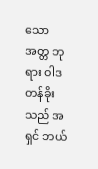သော အတ္တ ဘုရား ဝါဒ တန်ခိုး သည် အ ရှင် ဘယ်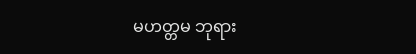မဟတ္တမ ဘုရား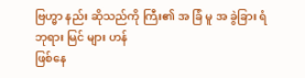ဗြဟ္မာ နည်း ဆိုသည်ကို ကြီး၏ အ ခြံ မူ အ ခွဲခြား ရံ ဘုရား မြင် များ ဟန်
ဖြစ်နေ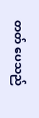တတ် ပေသည်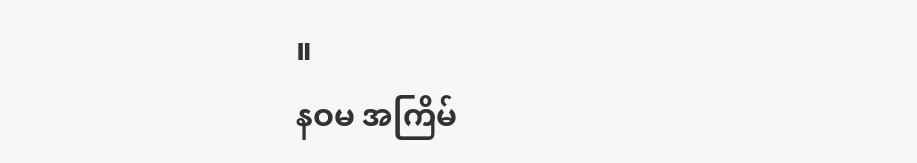။
နဝမ အကြိမ်